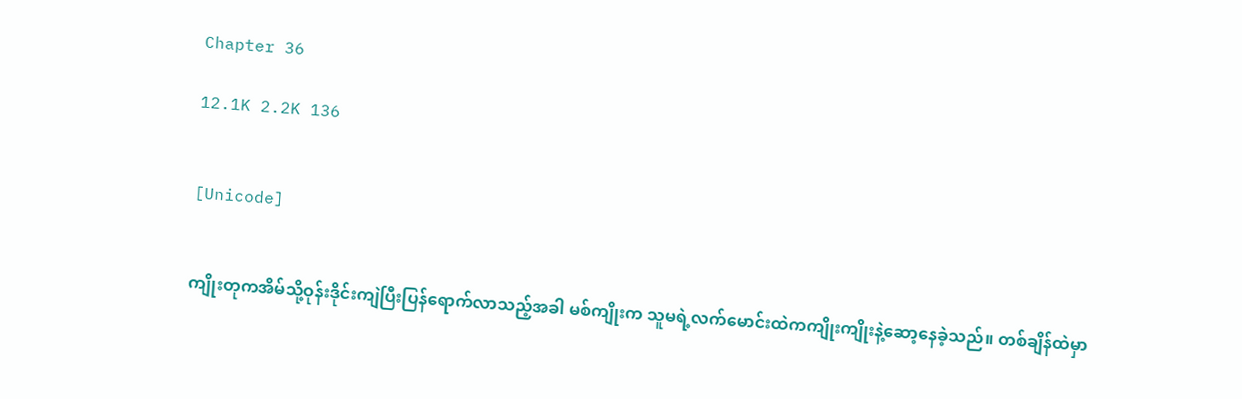Chapter 36

12.1K 2.2K 136


[Unicode]


ကျိုးတုကအိမ်သို့ဝုန်းဒိုင်းကျဲပြီးပြန်ရောက်လာသည့်အခါ မစ်ကျိုးက သူမရဲ့လက်မောင်းထဲကကျိုးကျိုးနဲ့ဆော့နေခဲ့သည်။ တစ်ချိန်ထဲမှာ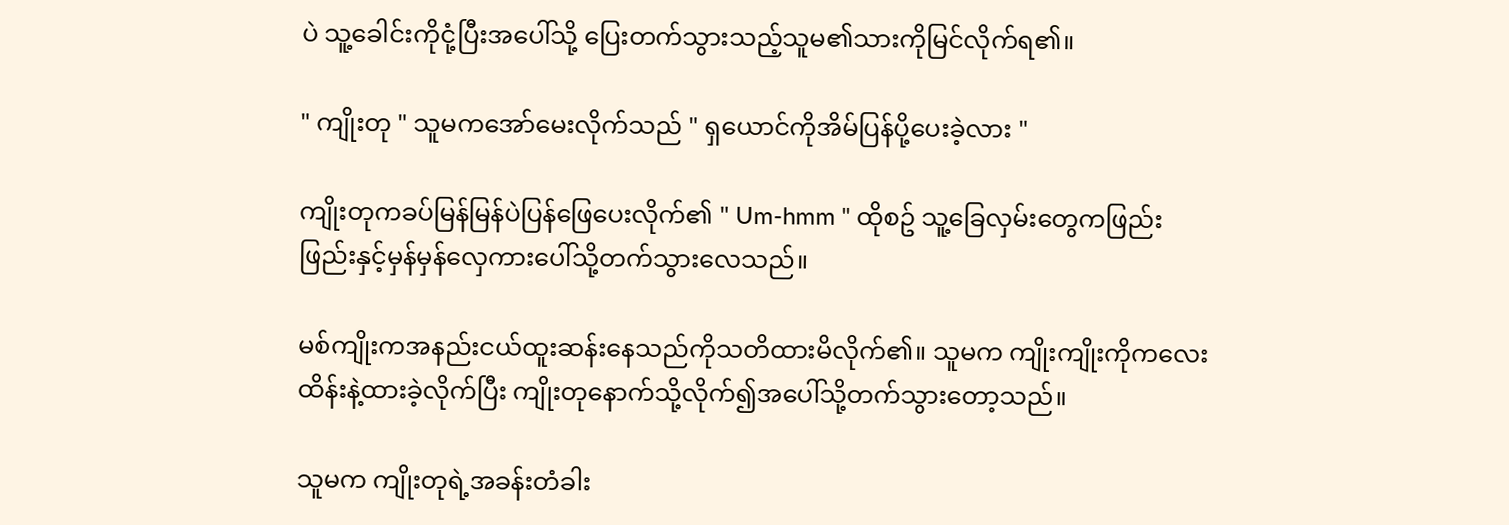ပဲ သူ့ခေါင်းကိုငုံ့ပြီးအပေါ်သို့ ပြေးတက်သွားသည့်သူမ၏သားကိုမြင်လိုက်ရ၏။

" ကျိုးတု " သူမကအော်မေးလိုက်သည် " ရှယောင်ကိုအိမ်ပြန်ပို့ပေးခဲ့လား "

ကျိုးတုကခပ်မြန်မြန်ပဲပြန်ဖြေပေးလိုက်၏ " Um-hmm " ထိုစဥ် သူ့ခြေလှမ်းတွေကဖြည်းဖြည်းနှင့်မှန်မှန်လှေကားပေါ်သို့တက်သွားလေသည်။

မစ်ကျိုးကအနည်းငယ်ထူးဆန်းနေသည်ကိုသတိထားမိလိုက်၏။ သူမက ကျိုးကျိုးကိုကလေးထိန်းနဲ့ထားခဲ့လိုက်ပြီး ကျိုးတုနောက်သို့လိုက်၍အပေါ်သို့တက်သွားတော့သည်။

သူမက ကျိုးတုရဲ့အခန်းတံခါး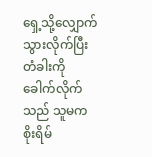ရှေ့သို့လျှောက်သွားလိုက်ပြီး တံခါးကိုခေါက်လိုက်သည် သူမကစိုးရိမ်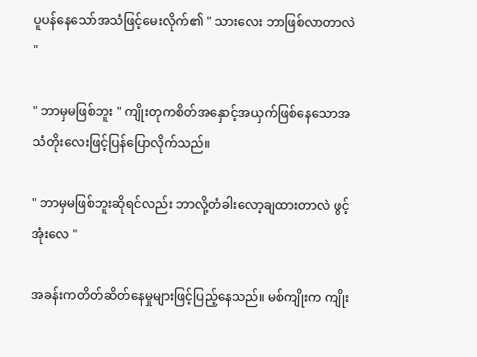ပူပန်နေသော်အသံဖြင့်မေးလိုက်၏ " သားလေး ဘာဖြစ်လာတာလဲ "

" ဘာမှမဖြစ်ဘူး " ကျိုးတုကစိတ်အနှောင့်အယှက်ဖြစ်နေသောအသံတိုးလေးဖြင့်ပြန်ပြောလိုက်သည်။

" ဘာမှမဖြစ်ဘူးဆိုရင်လည်း ဘာလို့တံခါးလော့ချထားတာလဲ ဖွင့်အုံးလေ "

အခန်းကတိတ်ဆိတ်နေမှုများဖြင့်ပြည့်နေသည်။ မစ်ကျိုးက ကျိုး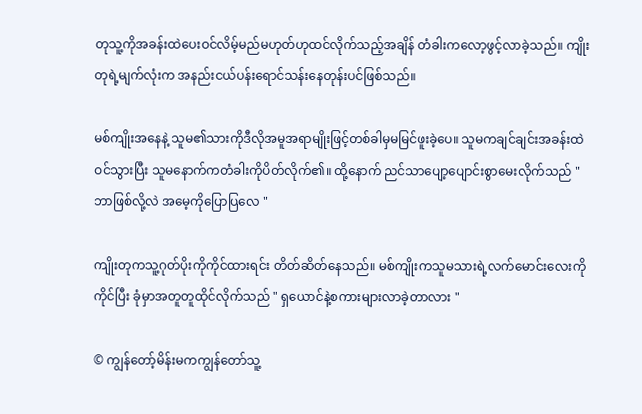တုသူ့ကိုအခန်းထဲပေးဝင်လိမ့်မည်မဟုတ်ဟုထင်လိုက်သည့်အချိန် တံခါးကလော့ဖွင့်လာခဲ့သည်။ ကျိုးတုရဲ့မျက်လုံးက အနည်းငယ်ပန်းရောင်သန်းနေတုန်းပင်ဖြစ်သည်။

မစ်ကျိုးအနေနဲ့ သူမ၏သားကိုဒီလိုအမူအရာမျိုးဖြင့်တစ်ခါမှမမြင်ဖူးခဲ့ပေ။ သူမကချင်ချင်းအခန်းထဲဝင်သွားပြီး သူမနောက်ကတံခါးကိုပိတ်လိုက်၏။ ထို့နောက် ညင်သာပျော့ပျောင်းစွာမေးလိုက်သည် " ဘာဖြစ်လို့လဲ အမေ့ကိုပြောပြလေ "

ကျိုးတုကသူ့ဂုတ်ပိုးကိုကိုင်ထားရင်း တိတ်ဆိတ်နေသည်။ မစ်ကျိုးကသူမသားရဲ့လက်မောင်းလေးကိုကိုင်ပြီး ခုံမှာအတူတူထိုင်လိုက်သည် " ရှယောင်နဲ့စကားများလာခဲ့တာလား "

© ကျွန်တော့်မိန်းမကကျွန်တော်သူ့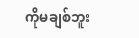ကိုမချစ်ဘူး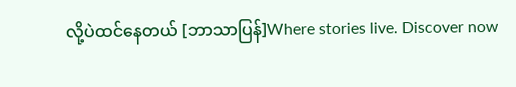လို့ပဲထင်နေတယ် [ဘာသာပြန်]Where stories live. Discover now